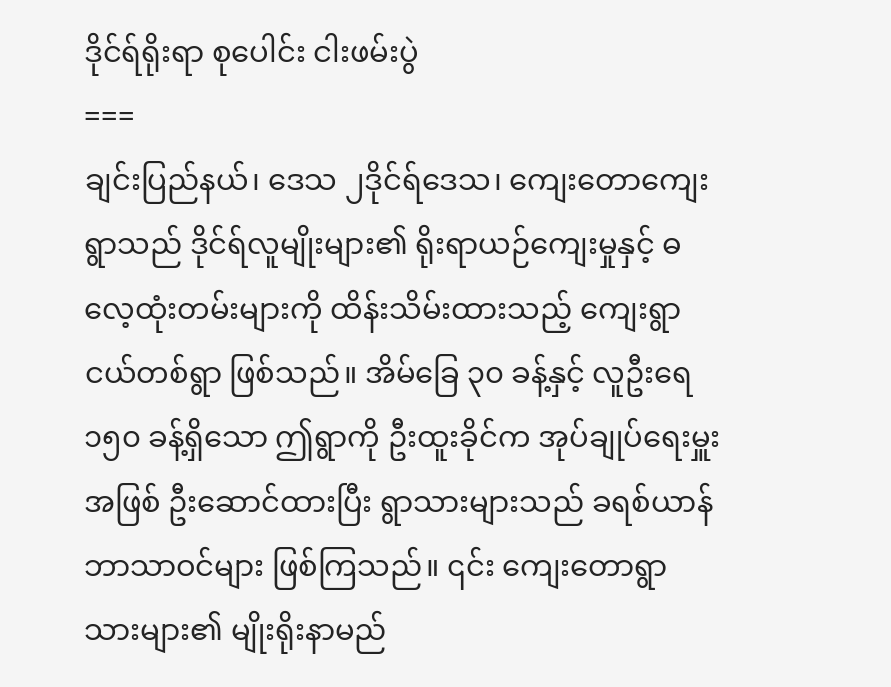ဒိုင်ရ်ရိုးရာ စုပေါင်း ငါးဖမ်းပွဲ
===
ချင်းပြည်နယ်၊ ဒေသ ၂ဒိုင်ရ်ဒေသ၊ ကျေးတောကျေးရွာသည် ဒိုင်ရ်လူမျိုးများ၏ ရိုးရာယဉ်ကျေးမှုနှင့် ဓလေ့ထုံးတမ်းများကို ထိန်းသိမ်းထားသည့် ကျေးရွာငယ်တစ်ရွာ ဖြစ်သည်။ အိမ်ခြေ ၃၀ ခန့်နှင့် လူဦးရေ ၁၅၀ ခန့်ရှိသော ဤရွာကို ဦးထူးခိုင်က အုပ်ချုပ်ရေးမှူးအဖြစ် ဦးဆောင်ထားပြီး ရွာသားများသည် ခရစ်ယာန်ဘာသာဝင်များ ဖြစ်ကြသည်။ ၎င်း ကျေးတောရွာသားများ၏ မျိုးရိုးနာမည်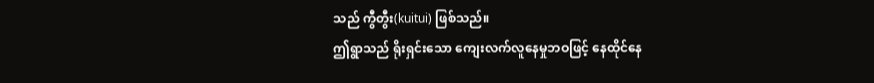သည် ကွီတွီး(kuitui) ဖြစ်သည်။
ဤရွာသည် ရိုးရှင်းသော ကျေးလက်လူနေမှုဘဝဖြင့် နေထိုင်နေ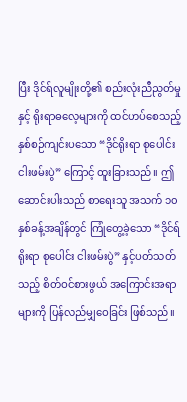ပြီး ဒိုင်ရ်လူမျိုးတို့၏ စည်းလုံးညီညွတ်မှုနှင့် ရိုးရာဓလေ့များကို ထင်ဟပ်စေသည့် နှစ်စဉ်ကျင်းပသော “ဒိုင်ရိုးရာ စုပေါင်း ငါးဖမ်းပွဲ” ကြောင့် ထူးခြားသည်။ ဤဆောင်းပါးသည် စာရေးသူ အသက် ၁၀ နှစ်ခန့်အချိန်တွင် ကြုံတွေ့ခဲ့သော “ဒိုင်ရ်ရိုးရာ စုပေါင်း ငါးဖမ်းပွဲ” နှင့်ပတ်သတ်သည့် စိတ်ဝင်စားဖွယ် အကြောင်းအရာများကို ပြန်လည်မျှဝေခြင်း ဖြစ်သည်။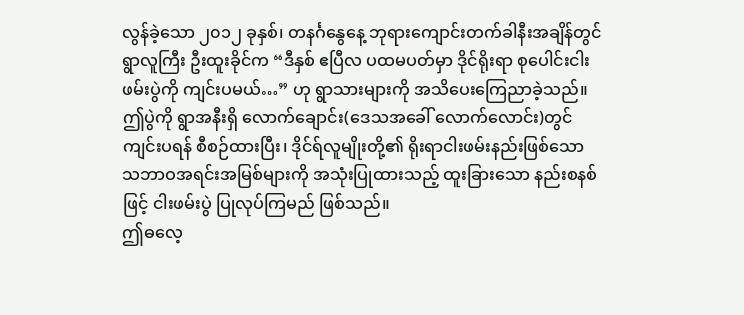လွန်ခဲ့သော ၂၀၁၂ ခုနှစ်၊ တနင်္ဂနွေနေ့ ဘုရားကျောင်းတက်ခါနီးအချိန်တွင် ရွာလူကြီး ဦးထူးခိုင်က “ဒီနှစ် ဧပြီလ ပထမပတ်မှာ ဒိုင်ရိုးရာ စုပေါင်းငါးဖမ်းပွဲကို ကျင်းပမယ်…” ဟု ရွာသားများကို အသိပေးကြေညာခဲ့သည်။ ဤပွဲကို ရွာအနီးရှိ လောက်ချောင်း(ဒေသအခေါ် လောက်လောင်း)တွင် ကျင်းပရန် စီစဉ်ထားပြီး၊ ဒိုင်ရ်လူမျိုးတို့၏ ရိုးရာငါးဖမ်းနည်းဖြစ်သော သဘာဝအရင်းအမြစ်များကို အသုံးပြုထားသည့် ထူးခြားသော နည်းစနစ်ဖြင့် ငါးဖမ်းပွဲ ပြုလုပ်ကြမည် ဖြစ်သည်။
ဤဓလေ့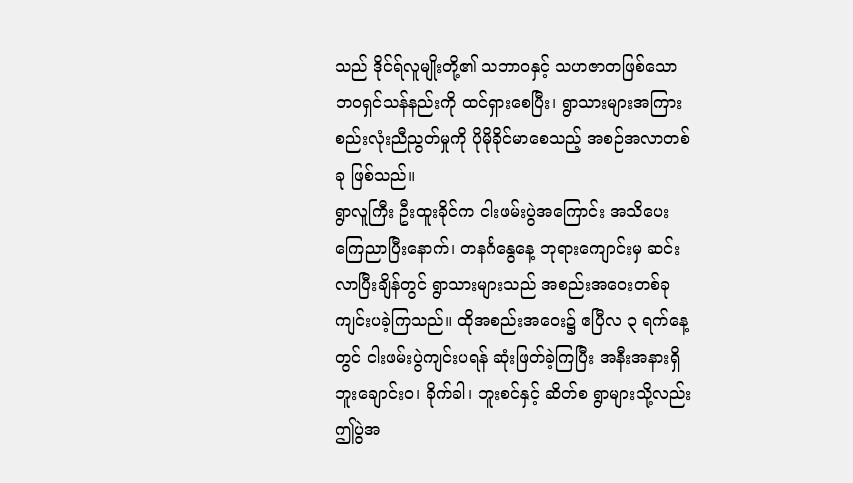သည် ဒိုင်ရ်လူမျိုးတို့၏ သဘာဝနှင့် သဟဇာတဖြစ်သော ဘဝရှင်သန်နည်းကို ထင်ရှားစေပြီး၊ ရွာသားများအကြား စည်းလုံးညီညွတ်မှုကို ပိုမိုခိုင်မာစေသည့် အစဉ်အလာတစ်ခု ဖြစ်သည်။
ရွာလူကြီး ဦးထူးခိုင်က ငါးဖမ်းပွဲအကြောင်း အသိပေးကြေညာပြီးနောက်၊ တနင်္ဂနွေနေ့ ဘုရားကျောင်းမှ ဆင်းလာပြီးချိန်တွင် ရွာသားများသည် အစည်းအဝေးတစ်ခု ကျင်းပခဲ့ကြသည်။ ထိုအစည်းအဝေး၌ ဧပြီလ ၃ ရက်နေ့တွင် ငါးဖမ်းပွဲကျင်းပရန် ဆုံးဖြတ်ခဲ့ကြပြီး အနီးအနားရှိ ဘူးချောင်းဝ၊ ခိုက်ခါ၊ ဘူးစင်နှင့် ဆိတ်စ ရွာများသို့လည်း ဤပွဲအ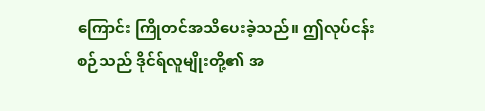ကြောင်း ကြိုတင်အသိပေးခဲ့သည်။ ဤလုပ်ငန်းစဉ်သည် ဒိုင်ရ်လူမျိုးတို့၏ အ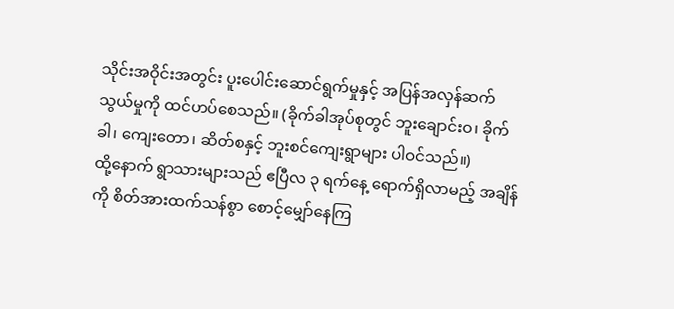သိုင်းအဝိုင်းအတွင်း ပူးပေါင်းဆောင်ရွက်မှုနှင့် အပြန်အလှန်ဆက်သွယ်မှုကို ထင်ဟပ်စေသည်။ (ခိုက်ခါအုပ်စုတွင် ဘူးချောင်းဝ၊ ခိုက်ခါ၊ ကျေးတော၊ ဆိတ်စနှင့် ဘူးစင်ကျေးရွာများ ပါဝင်သည်။)
ထို့နောက် ရွာသားများသည် ဧပြီလ ၃ ရက်နေ့ ရောက်ရှိလာမည့် အချိန်ကို စိတ်အားထက်သန်စွာ စောင့်မျှော်နေကြ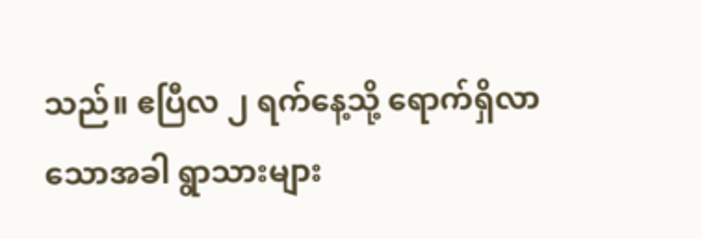သည်။ ဧပြီလ ၂ ရက်နေ့သို့ ရောက်ရှိလာသောအခါ ရွာသားများ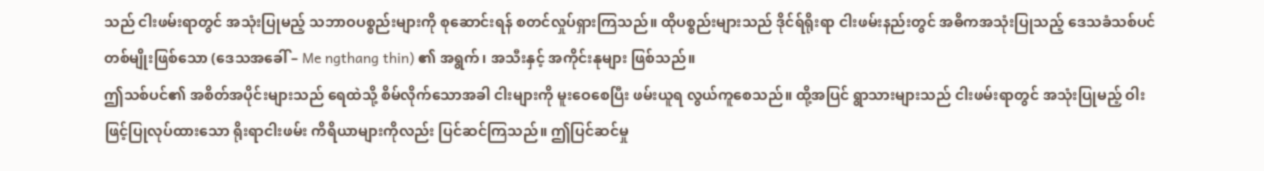သည် ငါးဖမ်းရာတွင် အသုံးပြုမည့် သဘာဝပစ္စည်းများကို စုဆောင်းရန် စတင်လှုပ်ရှားကြသည်။ ထိုပစ္စည်းများသည် ဒိုင်ရ်ရိုးရာ ငါးဖမ်းနည်းတွင် အဓိကအသုံးပြုသည့် ဒေသခံသစ်ပင်တစ်မျိုးဖြစ်သော (ဒေသအခေါ် – Me ngthang thin) ၏ အရွက်၊ အသီးနှင့် အကိုင်းနုများ ဖြစ်သည်။
ဤသစ်ပင်၏ အစိတ်အပိုင်းများသည် ရေထဲသို့ စိမ်လိုက်သောအခါ ငါးများကို မူးဝေစေပြီး ဖမ်းယူရ လွယ်ကူစေသည်။ ထို့အပြင် ရွာသားများသည် ငါးဖမ်းရာတွင် အသုံးပြုမည့် ဝါးဖြင့်ပြုလုပ်ထားသော ရိုးရာငါးဖမ်း ကိရိယာများကိုလည်း ပြင်ဆင်ကြသည်။ ဤပြင်ဆင်မှု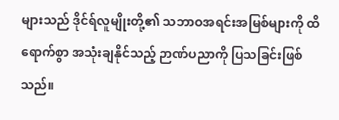များသည် ဒိုင်ရ်လူမျိုးတို့၏ သဘာဝအရင်းအမြစ်များကို ထိရောက်စွာ အသုံးချနိုင်သည့် ဉာဏ်ပညာကို ပြသခြင်းဖြစ်သည်။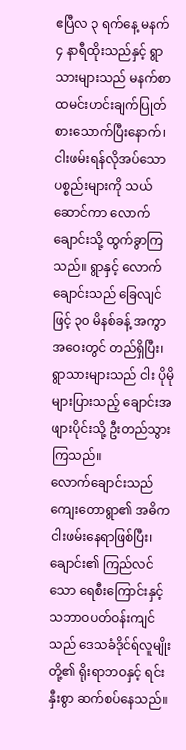ဧပြီလ ၃ ရက်နေ့ မနက် ၄ နာရီထိုးသည်နှင့် ရွာသားများသည် မနက်စာ ထမင်းဟင်းချက်ပြုတ် စားသောက်ပြီးနောက်၊ ငါးဖမ်းရန်လိုအပ်သော ပစ္စည်းများကို သယ်ဆောင်ကာ လောက်ချောင်းသို့ ထွက်ခွာကြသည်။ ရွာနှင့် လောက်ချောင်းသည် ခြေလျင်ဖြင့် ၃၀ မိနစ်ခန့် အကွာအဝေးတွင် တည်ရှိပြီး၊ ရွာသားများသည် ငါး ပိုမိုများပြားသည့် ချောင်းအဖျားပိုင်းသို့ ဦးတည်သွားကြသည်။
လောက်ချောင်းသည် ကျေးတောရွာ၏ အဓိက ငါးဖမ်းနေရာဖြစ်ပြီး၊ ချောင်း၏ ကြည်လင်သော ရေစီးကြောင်းနှင့် သဘာဝပတ်ဝန်းကျင်သည် ဒေသခံဒိုင်ရ်လူမျိုးတို့၏ ရိုးရာဘဝနှင့် ရင်းနှီးစွာ ဆက်စပ်နေသည်။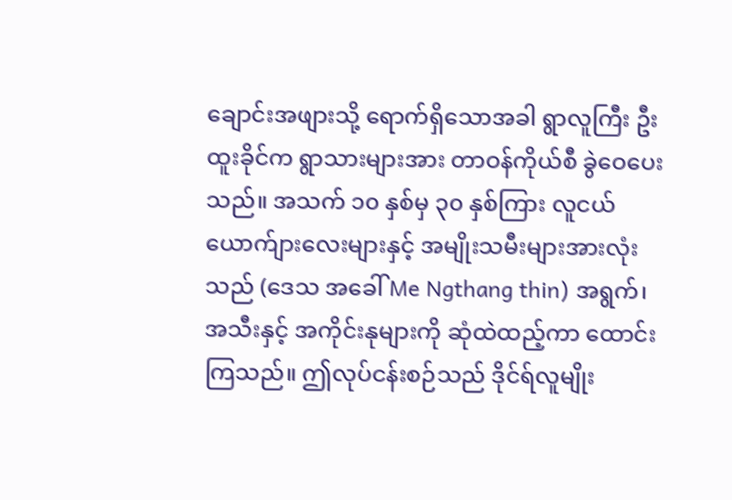ချောင်းအဖျားသို့ ရောက်ရှိသောအခါ ရွာလူကြီး ဦးထူးခိုင်က ရွာသားများအား တာဝန်ကိုယ်စီ ခွဲဝေပေးသည်။ အသက် ၁၀ နှစ်မှ ၃၀ နှစ်ကြား လူငယ်ယောက်ျားလေးများနှင့် အမျိုးသမီးများအားလုံးသည် (ဒေသ အခေါ် Me Ngthang thin) အရွက်၊ အသီးနှင့် အကိုင်းနုများကို ဆုံထဲထည့်ကာ ထောင်းကြသည်။ ဤလုပ်ငန်းစဉ်သည် ဒိုင်ရ်လူမျိုး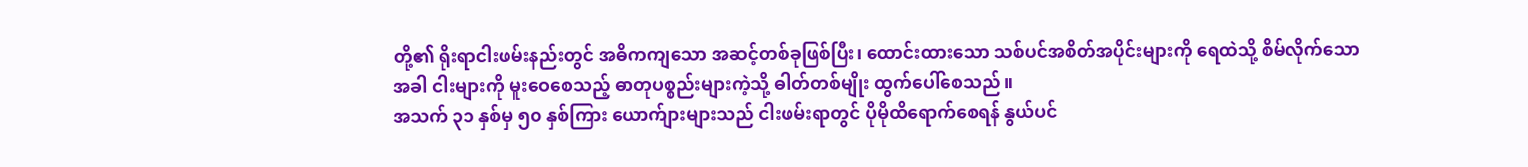တို့၏ ရိုးရာငါးဖမ်းနည်းတွင် အဓိကကျသော အဆင့်တစ်ခုဖြစ်ပြီး၊ ထောင်းထားသော သစ်ပင်အစိတ်အပိုင်းများကို ရေထဲသို့ စိမ်လိုက်သောအခါ ငါးများကို မူးဝေစေသည့် ဓာတုပစ္စည်းများကဲ့သို့ ဓါတ်တစ်မျိုး ထွက်ပေါ်စေသည်။
အသက် ၃၁ နှစ်မှ ၅၀ နှစ်ကြား ယောက်ျားများသည် ငါးဖမ်းရာတွင် ပိုမိုထိရောက်စေရန် နွယ်ပင်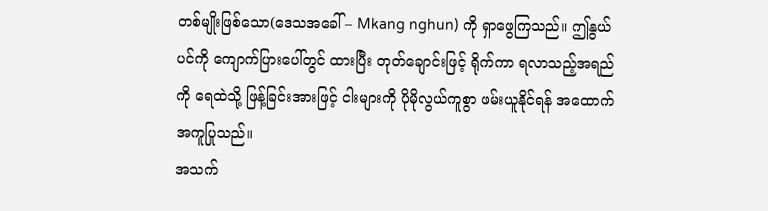တစ်မျိုးဖြစ်သော(ဒေသအခေါ် – Mkang nghun) ကို ရှာဖွေကြသည်။ ဤနွယ်ပင်ကို ကျောက်ပြားပေါ်တွင် ထားပြီး တုတ်ချောင်းဖြင့် ရိုက်ကာ ရလာသည့်အရည်ကို ရေထဲသို့ ဖြန့်ခြင်းအားဖြင့် ငါးများကို ပိုမိုလွယ်ကူစွာ ဖမ်းယူနိုင်ရန် အထောက်အကူပြုသည်။
အသက်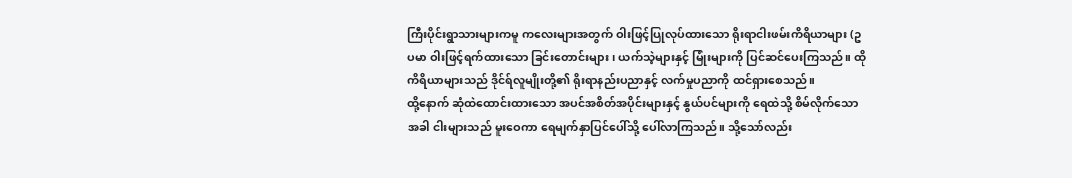ကြီးပိုင်းရွာသားများကမူ ကလေးများအတွက် ဝါးဖြင့်ပြုလုပ်ထားသော ရိုးရာငါးဖမ်းကိရိယာများ (ဥပမာ ဝါးဖြင့်ရက်ထားသော ခြင်းတောင်းများ၊ ယက်သဲ့များနှင့် မြုံးများကို ပြင်ဆင်ပေးကြသည်။ ထိုကိရိယာများသည် ဒိုင်ရ်လူမျိုးတို့၏ ရိုးရာနည်းပညာနှင့် လက်မှုပညာကို ထင်ရှားစေသည်။
ထို့နောက် ဆုံထဲထောင်းထားသော အပင်အစိတ်အပိုင်းများနှင့် နွယ်ပင်များကို ရေထဲသို့ စိမ်လိုက်သောအခါ ငါးများသည် မူးဝေကာ ရေမျက်နှာပြင်ပေါ်သို့ ပေါ်လာကြသည်။ သို့သော်လည်း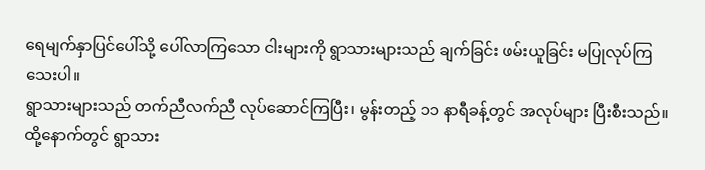ရေမျက်နှာပြင်ပေါ်သို့ ပေါ်လာကြသော ငါးများကို ရွာသားများသည် ချက်ခြင်း ဖမ်းယူခြင်း မပြုလုပ်ကြသေးပါ။
ရွာသားများသည် တက်ညီလက်ညီ လုပ်ဆောင်ကြပြီး၊ မွန်းတည့် ၁၁ နာရီခန့်တွင် အလုပ်များ ပြီးစီးသည်။ ထို့နောက်တွင် ရွာသား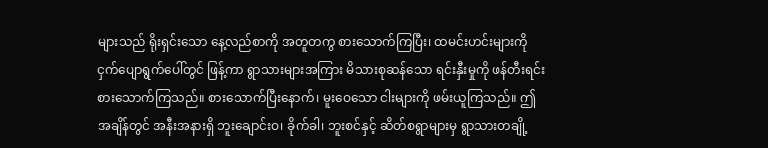များသည် ရိုးရှင်းသော နေ့လည်စာကို အတူတကွ စားသောက်ကြပြီး၊ ထမင်းဟင်းများကို ငှက်ပျောရွက်ပေါ်တွင် ဖြန့်ကာ ရွာသားများအကြား မိသားစုဆန်သော ရင်းနှီးမှုကို ဖန်တီးရင်း စားသောက်ကြသည်။ စားသောက်ပြီးနောက်၊ မူးဝေသော ငါးများကို ဖမ်းယူကြသည်။ ဤအချိန်တွင် အနီးအနားရှိ ဘူးချောင်းဝ၊ ခိုက်ခါ၊ ဘူးစင်နှင့် ဆိတ်စရွာများမှ ရွာသားတချို့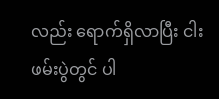လည်း ရောက်ရှိလာပြီး ငါးဖမ်းပွဲတွင် ပါ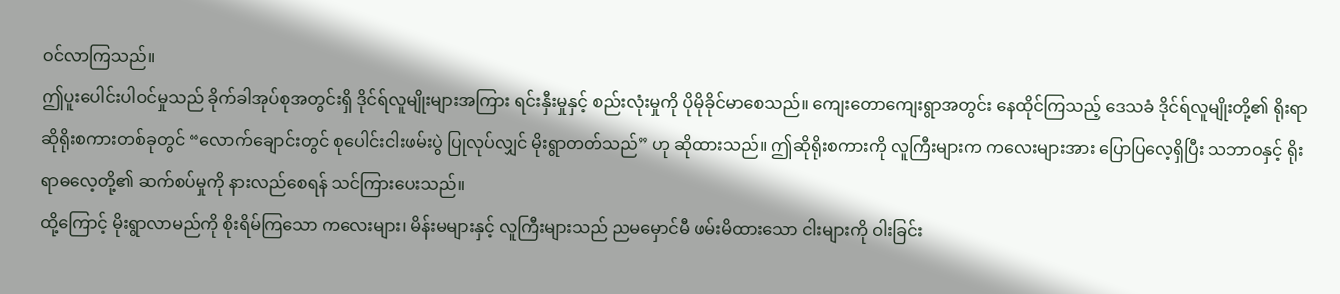ဝင်လာကြသည်။
ဤပူးပေါင်းပါဝင်မှုသည် ခိုက်ခါအုပ်စုအတွင်းရှိ ဒိုင်ရ်လူမျိုးများအကြား ရင်းနှီးမှုနှင့် စည်းလုံးမှုကို ပိုမိုခိုင်မာစေသည်။ ကျေးတောကျေးရွာအတွင်း နေထိုင်ကြသည့် ဒေသခံ ဒိုင်ရ်လူမျိုးတို့၏ ရိုးရာဆိုရိုးစကားတစ်ခုတွင် “လောက်ချောင်းတွင် စုပေါင်းငါးဖမ်းပွဲ ပြုလုပ်လျှင် မိုးရွာတတ်သည်” ဟု ဆိုထားသည်။ ဤဆိုရိုးစကားကို လူကြီးများက ကလေးများအား ပြောပြလေ့ရှိပြီး သဘာဝနှင့် ရိုးရာဓလေ့တို့၏ ဆက်စပ်မှုကို နားလည်စေရန် သင်ကြားပေးသည်။
ထို့ကြောင့် မိုးရွာလာမည်ကို စိုးရိမ်ကြသော ကလေးများ၊ မိန်းမများနှင့် လူကြီးများသည် ညမမှောင်မီ ဖမ်းမိထားသော ငါးများကို ဝါးခြင်း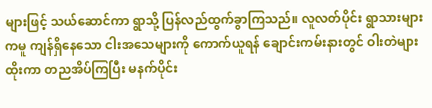များဖြင့် သယ်ဆောင်ကာ ရွာသို့ ပြန်လည်ထွက်ခွာကြသည်။ လူလတ်ပိုင်း ရွာသားများကမူ ကျန်ရှိနေသော ငါးအသေများကို ကောက်ယူရန် ချောင်းကမ်းနားတွင် ဝါးတဲများထိုးကာ တညအိပ်ကြပြီး မနက်ပိုင်း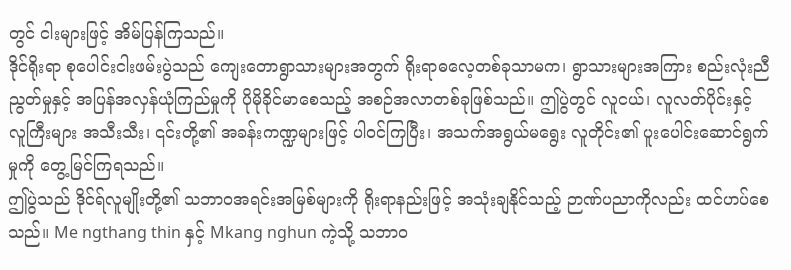တွင် ငါးများဖြင့် အိမ်ပြန်ကြသည်။
ဒိုင်ရိုးရာ စုပေါင်းငါးဖမ်းပွဲသည် ကျေးတောရွာသားများအတွက် ရိုးရာဓလေ့တစ်ခုသာမက၊ ရွာသားများအကြား စည်းလုံးညီညွတ်မှုနှင့် အပြန်အလှန်ယုံကြည်မှုကို ပိုမိုခိုင်မာစေသည့် အစဉ်အလာတစ်ခုဖြစ်သည်။ ဤပွဲတွင် လူငယ်၊ လူလတ်ပိုင်းနှင့် လူကြီးများ အသီးသီး၊ ၎င်းတို့၏ အခန်းကဏ္ဍများဖြင့် ပါဝင်ကြပြီး၊ အသက်အရွယ်မရွေး လူတိုင်း၏ ပူးပေါင်းဆောင်ရွက်မှုကို တွေ့မြင်ကြရသည်။
ဤပွဲသည် ဒိုင်ရ်လူမျိုးတို့၏ သဘာဝအရင်းအမြစ်များကို ရိုးရာနည်းဖြင့် အသုံးချနိုင်သည့် ဉာဏ်ပညာကိုလည်း ထင်ဟပ်စေသည်။ Me ngthang thin နှင့် Mkang nghun ကဲ့သို့ သဘာဝ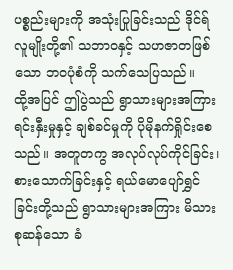ပစ္စည်းများကို အသုံးပြုခြင်းသည် ဒိုင်ရ်လူမျိုးတို့၏ သဘာဝနှင့် သဟဇာတဖြစ်သော ဘဝပုံစံကို သက်သေပြသည်။
ထို့အပြင် ဤပွဲသည် ရွာသားများအကြား ရင်းနှီးမှုနှင့် ချစ်ခင်မှုကို ပိုမိုနက်ရှိုင်းစေသည်။ အတူတကွ အလုပ်လုပ်ကိုင်ခြင်း၊ စားသောက်ခြင်းနှင့် ရယ်မောပျော်ရွှင်ခြင်းတို့သည် ရွာသားများအကြား မိသားစုဆန်သော ခံ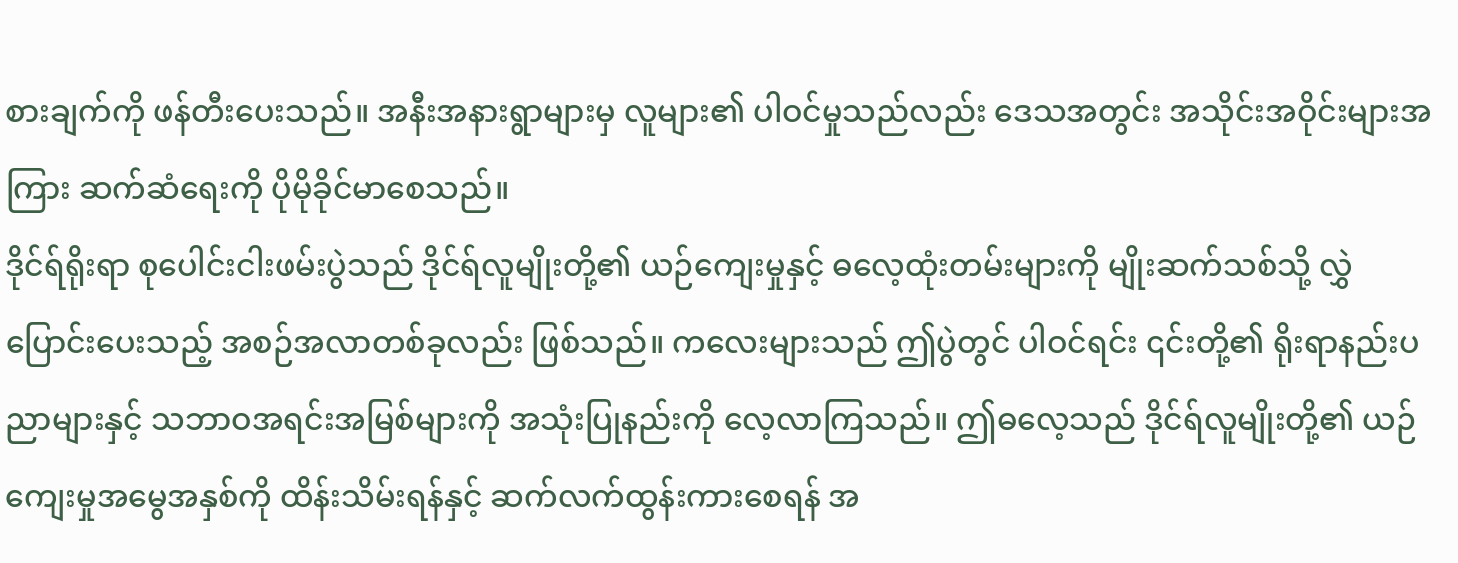စားချက်ကို ဖန်တီးပေးသည်။ အနီးအနားရွာများမှ လူများ၏ ပါဝင်မှုသည်လည်း ဒေသအတွင်း အသိုင်းအဝိုင်းများအကြား ဆက်ဆံရေးကို ပိုမိုခိုင်မာစေသည်။
ဒိုင်ရ်ရိုးရာ စုပေါင်းငါးဖမ်းပွဲသည် ဒိုင်ရ်လူမျိုးတို့၏ ယဉ်ကျေးမှုနှင့် ဓလေ့ထုံးတမ်းများကို မျိုးဆက်သစ်သို့ လွှဲပြောင်းပေးသည့် အစဉ်အလာတစ်ခုလည်း ဖြစ်သည်။ ကလေးများသည် ဤပွဲတွင် ပါဝင်ရင်း ၎င်းတို့၏ ရိုးရာနည်းပညာများနှင့် သဘာဝအရင်းအမြစ်များကို အသုံးပြုနည်းကို လေ့လာကြသည်။ ဤဓလေ့သည် ဒိုင်ရ်လူမျိုးတို့၏ ယဉ်ကျေးမှုအမွေအနှစ်ကို ထိန်းသိမ်းရန်နှင့် ဆက်လက်ထွန်းကားစေရန် အ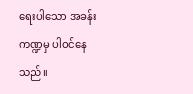ရေးပါသော အခန်းကဏ္ဍမှ ပါဝင်နေသည်။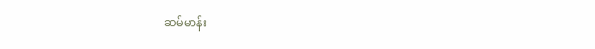ဆမ်မာန်း